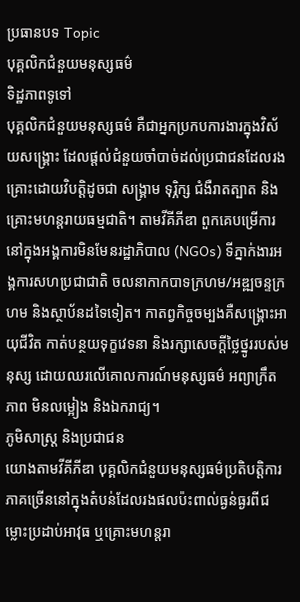ប្រធានបទ Topic
បុគ្គលិកជំនួយមនុស្សធម៌
ទិដ្ឋភាពទូទៅ
បុគ្គលិកជំនួយមនុស្សធម៌ គឺជាអ្នកប្រកបការងារក្នុងវិស័យសង្គ្រោះ ដែលផ្តល់ជំនួយចាំបាច់ដល់ប្រជាជនដែលរងគ្រោះដោយវិបត្តិដូចជា សង្គ្រាម ទុរ្ភិក្ស ជំងឺរាតត្បាត និងគ្រោះមហន្តរាយធម្មជាតិ។ តាមវីគីភីឌា ពួកគេបម្រើការនៅក្នុងអង្គការមិនមែនរដ្ឋាភិបាល (NGOs) ទីភ្នាក់ងារអង្គការសហប្រជាជាតិ ចលនាកាកបាទក្រហម/អឌ្ឍចន្ទក្រហម និងស្ថាប័នដទៃទៀត។ កាតព្វកិច្ចចម្បងគឺសង្គ្រោះអាយុជីវិត កាត់បន្ថយទុក្ខវេទនា និងរក្សាសេចក្តីថ្លៃថ្នូររបស់មនុស្ស ដោយឈរលើគោលការណ៍មនុស្សធម៌ អព្យាក្រឹតភាព មិនលម្អៀង និងឯករាជ្យ។
ភូមិសាស្ត្រ និងប្រជាជន
យោងតាមវីគីភីឌា បុគ្គលិកជំនួយមនុស្សធម៌ប្រតិបត្តិការភាគច្រើននៅក្នុងតំបន់ដែលរងផលប៉ះពាល់ធ្ងន់ធ្ងរពីជម្លោះប្រដាប់អាវុធ ឬគ្រោះមហន្តរា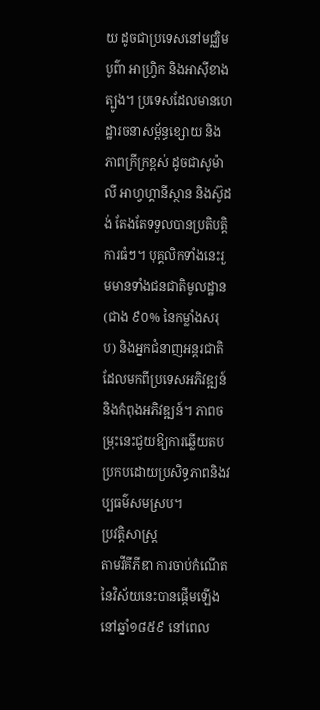យ ដូចជាប្រទេសនៅមជ្ឈិមបូព៌ា អាហ្វ្រិក និងអាស៊ីខាងត្បូង។ ប្រទេសដែលមានហេដ្ឋារចនាសម្ព័ន្ធខ្សោយ និងភាពក្រីក្រខ្ពស់ ដូចជាសូម៉ាលី អាហ្វហ្គានីស្ថាន និងស៊ូដង់ តែងតែទទួលបានប្រតិបត្តិការធំៗ។ បុគ្គលិកទាំងនេះរួមមានទាំងជនជាតិមូលដ្ឋាន (ជាង ៩០% នៃកម្លាំងសរុប) និងអ្នកជំនាញអន្តរជាតិដែលមកពីប្រទេសអភិវឌ្ឍន៍ និងកំពុងអភិវឌ្ឍន៍។ ភាពចម្រុះនេះជួយឱ្យការឆ្លើយតបប្រកបដោយប្រសិទ្ធភាពនិងវប្បធម៌សមស្រប។
ប្រវត្តិសាស្ត្រ
តាមវីគីភីឌា ការចាប់កំណើតនៃវិស័យនេះបានផ្តើមឡើងនៅឆ្នាំ១៨៥៩ នៅពេល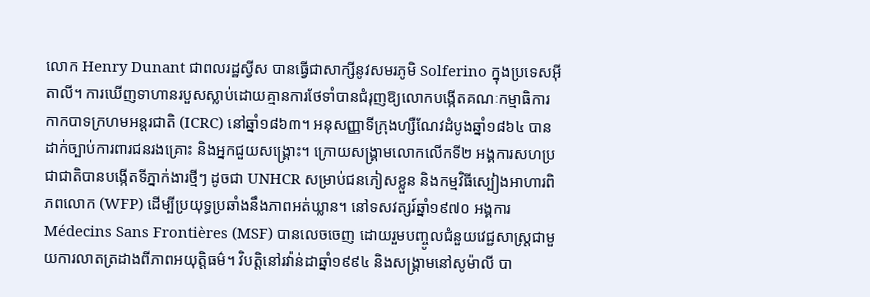លោក Henry Dunant ជាពលរដ្ឋស្វីស បានធ្វើជាសាក្សីនូវសមរភូមិ Solferino ក្នុងប្រទេសអ៊ីតាលី។ ការឃើញទាហានរបួសស្លាប់ដោយគ្មានការថែទាំបានជំរុញឱ្យលោកបង្កើតគណៈកម្មាធិការកាកបាទក្រហមអន្តរជាតិ (ICRC) នៅឆ្នាំ១៨៦៣។ អនុសញ្ញាទីក្រុងហ្សឺណែវដំបូងឆ្នាំ១៨៦៤ បានដាក់ច្បាប់ការពារជនរងគ្រោះ និងអ្នកជួយសង្គ្រោះ។ ក្រោយសង្គ្រាមលោកលើកទី២ អង្គការសហប្រជាជាតិបានបង្កើតទីភ្នាក់ងារថ្មីៗ ដូចជា UNHCR សម្រាប់ជនភៀសខ្លួន និងកម្មវិធីស្បៀងអាហារពិភពលោក (WFP) ដើម្បីប្រយុទ្ធប្រឆាំងនឹងភាពអត់ឃ្លាន។ នៅទសវត្សរ៍ឆ្នាំ១៩៧០ អង្គការ Médecins Sans Frontières (MSF) បានលេចចេញ ដោយរួមបញ្ចូលជំនួយវេជ្ជសាស្ត្រជាមួយការលាតត្រដាងពីភាពអយុត្តិធម៌។ វិបត្តិនៅរវ៉ាន់ដាឆ្នាំ១៩៩៤ និងសង្គ្រាមនៅសូម៉ាលី បា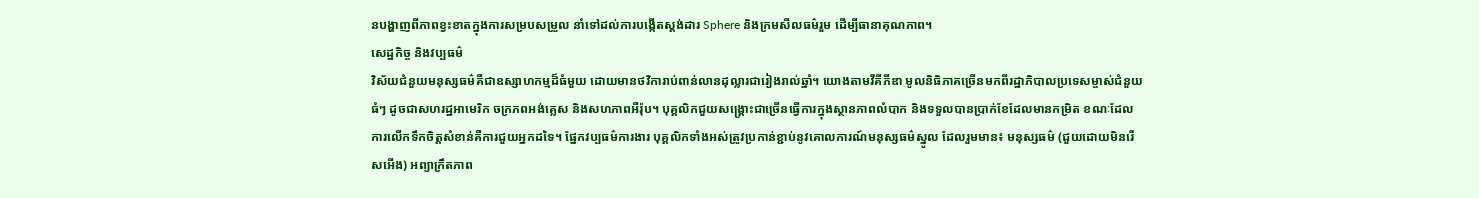នបង្ហាញពីភាពខ្វះខាតក្នុងការសម្របសម្រួល នាំទៅដល់ការបង្កើតស្តង់ដារ Sphere និងក្រមសីលធម៌រួម ដើម្បីធានាគុណភាព។
សេដ្ឋកិច្ច និងវប្បធម៌
វិស័យជំនួយមនុស្សធម៌គឺជាឧស្សាហកម្មដ៏ធំមួយ ដោយមានថវិការាប់ពាន់លានដុល្លារជារៀងរាល់ឆ្នាំ។ យោងតាមវីគីភីឌា មូលនិធិភាគច្រើនមកពីរដ្ឋាភិបាលប្រទេសម្ចាស់ជំនួយធំៗ ដូចជាសហរដ្ឋអាមេរិក ចក្រភពអង់គ្លេស និងសហភាពអឺរ៉ុប។ បុគ្គលិកជួយសង្គ្រោះជាច្រើនធ្វើការក្នុងស្ថានភាពលំបាក និងទទួលបានប្រាក់ខែដែលមានកម្រិត ខណៈដែលការលើកទឹកចិត្តសំខាន់គឺការជួយអ្នកដទៃ។ ផ្នែកវប្បធម៌ការងារ បុគ្គលិកទាំងអស់ត្រូវប្រកាន់ខ្ជាប់នូវគោលការណ៍មនុស្សធម៌ស្នូល ដែលរួមមាន៖ មនុស្សធម៌ (ជួយដោយមិនរើសអើង) អព្យាក្រឹតភាព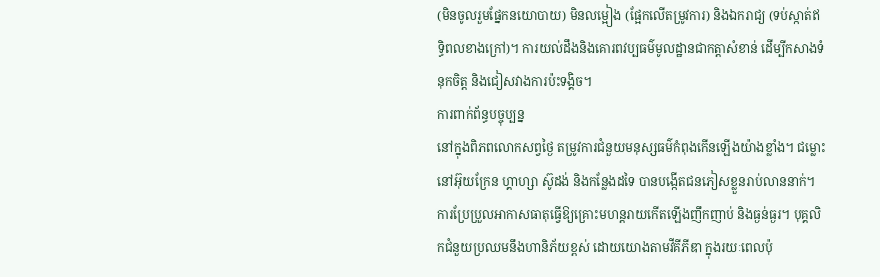(មិនចូលរួមផ្នែកនយោបាយ) មិនលម្អៀង (ផ្អែកលើតម្រូវការ) និងឯករាជ្យ (ទប់ស្កាត់ឥទ្ធិពលខាងក្រៅ)។ ការយល់ដឹងនិងគោរពវប្បធម៌មូលដ្ឋានជាកត្តាសំខាន់ ដើម្បីកសាងទំនុកចិត្ត និងជៀសវាងការប៉ះទង្គិច។
ការពាក់ព័ន្ធបច្ចុប្បន្ន
នៅក្នុងពិភពលោកសព្វថ្ងៃ តម្រូវការជំនួយមនុស្សធម៌កំពុងកើនឡើងយ៉ាងខ្លាំង។ ជម្លោះនៅអ៊ុយក្រែន ហ្គាហ្សា ស៊ូដង់ និងកន្លែងដទៃ បានបង្កើតជនភៀសខ្លួនរាប់លាននាក់។ ការប្រែប្រួលអាកាសធាតុធ្វើឱ្យគ្រោះមហន្តរាយកើតឡើងញឹកញាប់ និងធ្ងន់ធ្ងរ។ បុគ្គលិកជំនួយប្រឈមនឹងហានិភ័យខ្ពស់ ដោយយោងតាមវីគីភីឌា ក្នុងរយៈពេលប៉ុ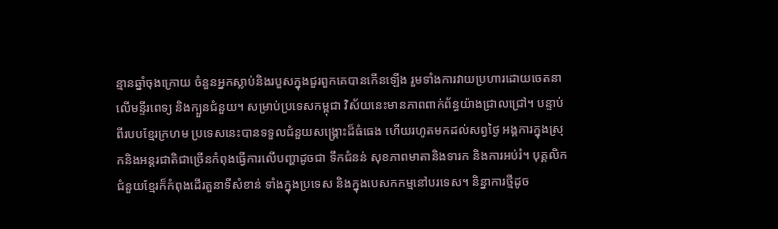ន្មានឆ្នាំចុងក្រោយ ចំនួនអ្នកស្លាប់និងរបួសក្នុងជួរពួកគេបានកើនឡើង រួមទាំងការវាយប្រហារដោយចេតនាលើមន្ទីរពេទ្យ និងក្បួនជំនួយ។ សម្រាប់ប្រទេសកម្ពុជា វិស័យនេះមានភាពពាក់ព័ន្ធយ៉ាងជ្រាលជ្រៅ។ បន្ទាប់ពីរបបខ្មែរក្រហម ប្រទេសនេះបានទទួលជំនួយសង្គ្រោះដ៏ធំធេង ហើយរហូតមកដល់សព្វថ្ងៃ អង្គការក្នុងស្រុកនិងអន្តរជាតិជាច្រើនកំពុងធ្វើការលើបញ្ហាដូចជា ទឹកជំនន់ សុខភាពមាតានិងទារក និងការអប់រំ។ បុគ្គលិកជំនួយខ្មែរក៏កំពុងដើរតួនាទីសំខាន់ ទាំងក្នុងប្រទេស និងក្នុងបេសកកម្មនៅបរទេស។ និន្នាការថ្មីដូច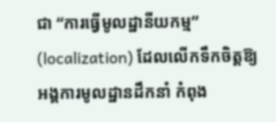ជា “ការធ្វើមូលដ្ឋានីយកម្ម” (localization) ដែលលើកទឹកចិត្តឱ្យអង្គការមូលដ្ឋានដឹកនាំ កំពុង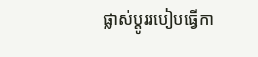ផ្លាស់ប្តូររបៀបធ្វើកា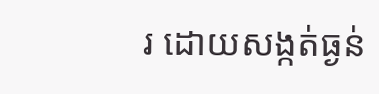រ ដោយសង្កត់ធ្ងន់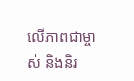លើភាពជាម្ចាស់ និងនិរ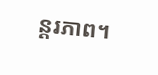ន្តរភាព។